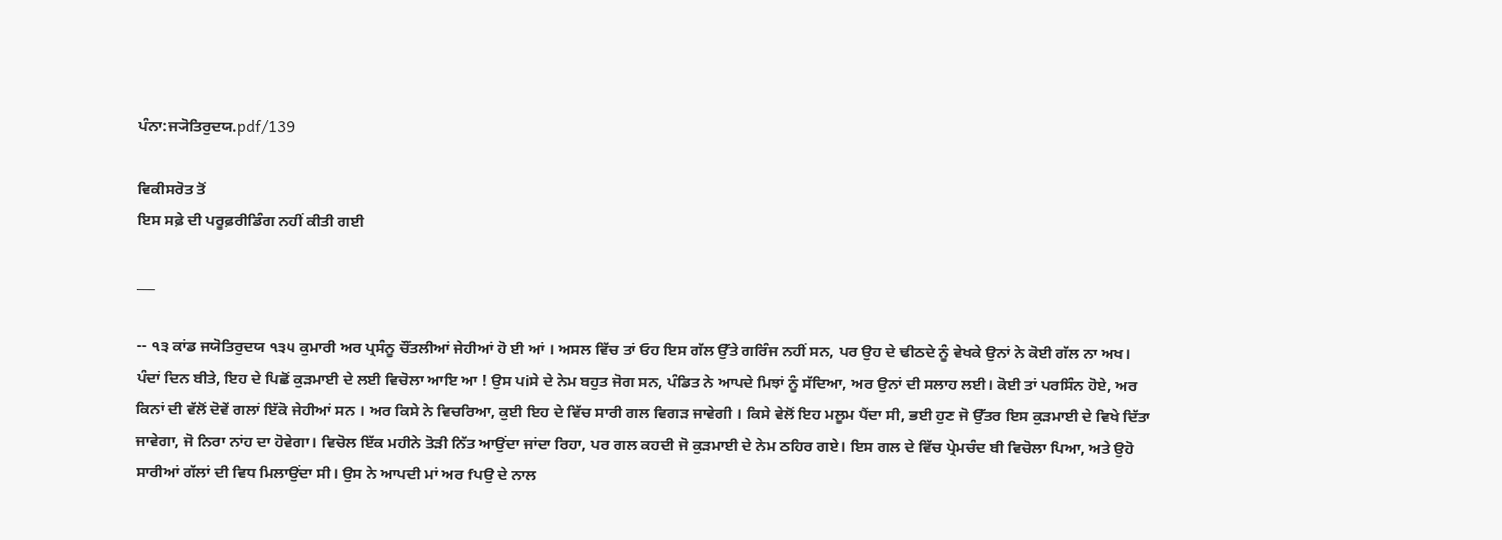ਪੰਨਾ:ਜ੍ਯੋਤਿਰੁਦਯ.pdf/139

ਵਿਕੀਸਰੋਤ ਤੋਂ
ਇਸ ਸਫ਼ੇ ਦੀ ਪਰੂਫ਼ਰੀਡਿੰਗ ਨਹੀਂ ਕੀਤੀ ਗਈ

___

-- ੧੩ ਕਾਂਡ ਜਯੋਤਿਰੁਦਯ ੧੩੫ ਕੁਮਾਰੀ ਅਰ ਪ੍ਰਸੰਨੂ ਚੌਂਤਲੀਆਂ ਜੇਹੀਆਂ ਹੋ ਈ ਆਂ । ਅਸਲ ਵਿੱਚ ਤਾਂ ਓਹ ਇਸ ਗੱਲ ਉੱਤੇ ਗਰਿੰਜ ਨਹੀਂ ਸਨ, ਪਰ ਉਹ ਦੇ ਢੀਠਦੇ ਨੂੰ ਵੇਖਕੇ ਉਨਾਂ ਨੇ ਕੋਈ ਗੱਲ ਨਾ ਅਖ। ਪੰਦਾਂ ਦਿਨ ਬੀਤੇ, ਇਹ ਦੇ ਪਿਛੋਂ ਕੁੜਮਾਈ ਦੇ ਲਈ ਵਿਚੋਲਾ ਆਇ ਆ ! ਉਸ ਪiਸੇ ਦੇ ਨੇਮ ਬਹੁਤ ਜੋਗ ਸਨ, ਪੰਡਿਤ ਨੇ ਆਪਦੇ ਮਿਝਾਂ ਨੂੰ ਸੱਦਿਆ, ਅਰ ਉਨਾਂ ਦੀ ਸਲਾਹ ਲਈ। ਕੋਈ ਤਾਂ ਪਰਸਿੰਨ ਹੋਏ, ਅਰ ਕਿਨਾਂ ਦੀ ਵੱਲੋਂ ਦੋਵੇਂ ਗਲਾਂ ਇੱਕੋ ਜੇਹੀਆਂ ਸਨ । ਅਰ ਕਿਸੇ ਨੇ ਵਿਚਰਿਆ, ਕੁਈ ਇਹ ਦੇ ਵਿੱਚ ਸਾਰੀ ਗਲ ਵਿਗੜ ਜਾਵੇਗੀ । ਕਿਸੇ ਵੇਲੋਂ ਇਹ ਮਲੂਮ ਪੈਂਦਾ ਸੀ, ਭਈ ਹੁਣ ਜੋ ਉੱਤਰ ਇਸ ਕੁੜਮਾਈ ਦੇ ਵਿਖੇ ਦਿੱਤਾ ਜਾਵੇਗਾ, ਜੋ ਨਿਰਾ ਨਾਂਹ ਦਾ ਹੋਵੇਗਾ। ਵਿਚੋਲ ਇੱਕ ਮਹੀਨੇ ਤੋੜੀ ਨਿੱਤ ਆਉਂਦਾ ਜਾਂਦਾ ਰਿਹਾ, ਪਰ ਗਲ ਕਹਦੀ ਜੋ ਕੁੜਮਾਈ ਦੇ ਨੇਮ ਠਹਿਰ ਗਏ। ਇਸ ਗਲ ਦੇ ਵਿੱਚ ਪ੍ਰੇਮਚੰਦ ਬੀ ਵਿਚੋਲਾ ਪਿਆ, ਅਤੇ ਉਹੋ ਸਾਰੀਆਂ ਗੱਲਾਂ ਦੀ ਵਿਧ ਮਿਲਾਉਂਦਾ ਸੀ। ਉਸ ਨੇ ਆਪਦੀ ਮਾਂ ਅਰ fਪਉ ਦੇ ਨਾਲ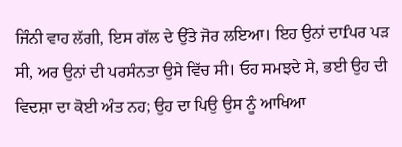ਜਿੰਨੀ ਵਾਹ ਲੱਗੀ, ਇਸ ਗੱਲ ਦੇ ਉੱਤੇ ਜੋਰ ਲਇਆ। ਇਹ ਉਨਾਂ ਦਾfਪਰ ਪੜ ਸੀ, ਅਰ ਉਨਾਂ ਦੀ ਪਰਸੰਨਤਾ ਉਸੇ ਵਿੱਚ ਸੀ। ਓਹ ਸਮਝਦੇ ਸੇ, ਭਈ ਉਹ ਦੀ ਵਿਦਸ਼ਾ ਦਾ ਕੋਈ ਅੰਤ ਨਹ; ਉਹ ਦਾ ਪਿਉ ਉਸ ਨੂੰ ਆਖਿਆ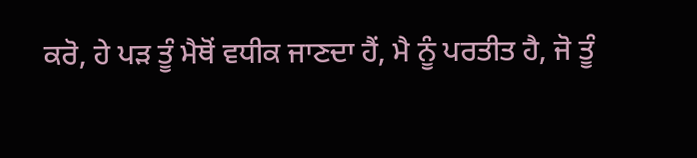ਕਰੋ, ਹੇ ਪੜ ਤੂੰ ਮੈਥੋਂ ਵਧੀਕ ਜਾਣਦਾ ਹੈਂ, ਮੈ ਨੂੰ ਪਰਤੀਤ ਹੈ, ਜੋ ਤੂੰ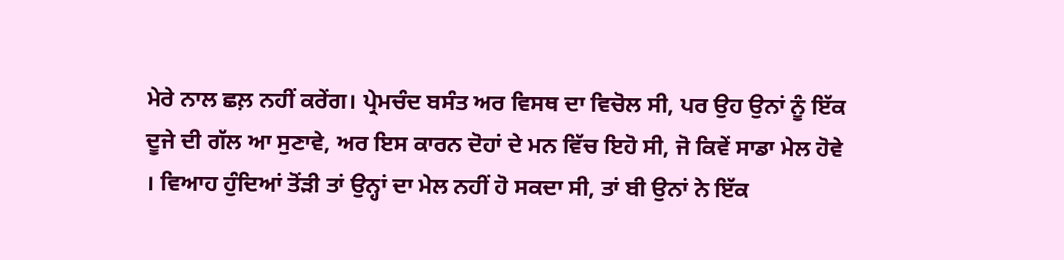ਮੇਰੇ ਨਾਲ ਛਲ਼ ਨਹੀਂ ਕਰੇਂਗ। ਪ੍ਰੇਮਚੰਦ ਬਸੰਤ ਅਰ ਵਿਸਥ ਦਾ ਵਿਚੋਲ ਸੀ, ਪਰ ਉਹ ਉਨਾਂ ਨੂੰ ਇੱਕ ਦੂਜੇ ਦੀ ਗੱਲ ਆ ਸੁਣਾਵੇ, ਅਰ ਇਸ ਕਾਰਨ ਦੋਹਾਂ ਦੇ ਮਨ ਵਿੱਚ ਇਹੋ ਸੀ, ਜੋ ਕਿਵੇਂ ਸਾਡਾ ਮੇਲ ਹੋਵੇ । ਵਿਆਹ ਹੁੰਦਿਆਂ ਤੋਂੜੀ ਤਾਂ ਉਨ੍ਹਾਂ ਦਾ ਮੇਲ ਨਹੀਂ ਹੋ ਸਕਦਾ ਸੀ, ਤਾਂ ਬੀ ਉਨਾਂ ਨੇ ਇੱਕ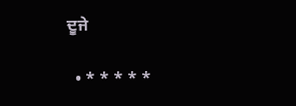ਦੂਜੇ

  • * * * * *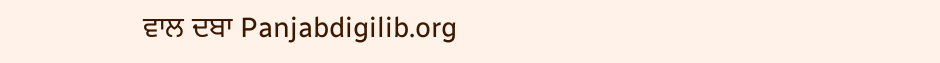ਵਾਲ ਦਬਾ Panjabdigilib.org